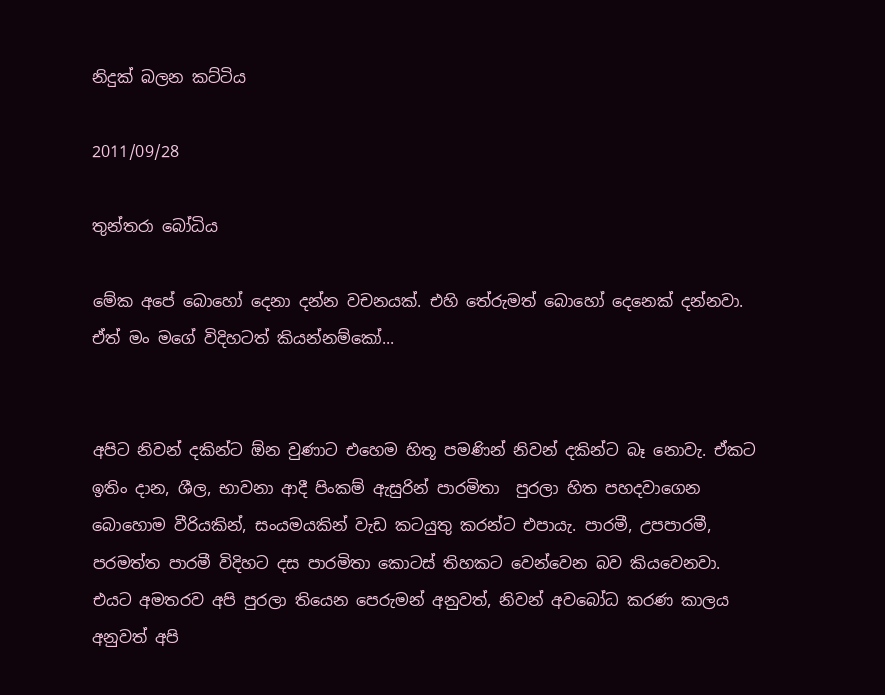නිදුක් බලන කට්ටිය

2011/09/28

තුන්තරා බෝධිය

මේක අපේ බොහෝ දෙනා දන්න වචනයක්. එහි තේරුමත් බොහෝ දෙනෙක් දන්නවා. ඒත් මං මගේ විදිහටත් කියන්නම්කෝ...


අපිට නිවන් දකින්ට ඕන වුණාට එහෙම හිතූ පමණින් නිවන් දකින්ට බෑ නොවැ. ඒකට ඉතිං දාන, ශීල, භාවනා ආදී පිංකම් ඇසුරින් පාරමිතා  පුරලා හිත පහදවාගෙන බොහොම වීරියකින්, සංයමයකින් වැඩ කටයුතු කරන්ට එපායැ. පාරමී, උපපාරමී, පරමත්ත පාරමී විදිහට දස පාරමිතා කොටස් තිහකට වෙන්වෙන බව කියවෙනවා. එයට අමතරව අපි පුරලා තියෙන පෙරුමන් අනුවත්, නිවන් අවබෝධ කරණ කාලය අනුවත් අපි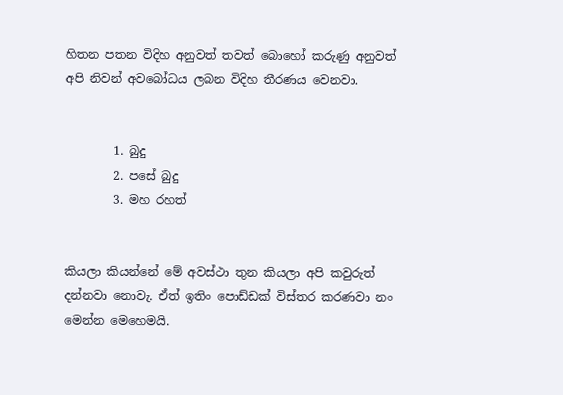හිතන පතන විදිහ අනුවත් තවත් බොහෝ කරුණු අනුවත් අපි නිවන් අවබෝධය ලබන විදිහ තීරණය වෙනවා.


        1. බුදු
        2. පසේ බුදු
        3. මහ රහත්


කියලා කියන්නේ මේ අවස්ථා තුන කියලා අපි කවුරුත් දන්නවා නොවැ. ඒත් ඉතිං පොඩ්ඩක් විස්තර කරණවා නං මෙන්න මෙහෙමයි.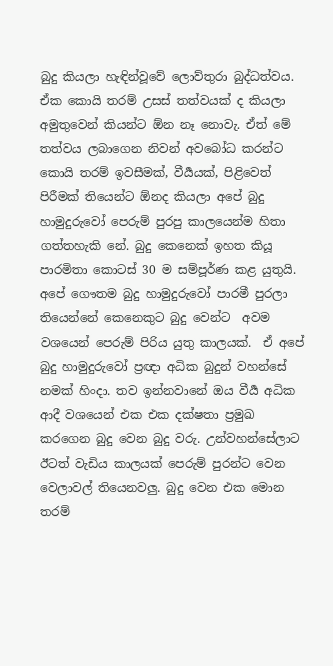බුදු කියලා හැඳින්වූවේ ලොව්තුරා බුද්ධත්වය. ඒක කොයි තරම් උසස් තත්වයක් ද කියලා අමුතුවෙන් කියන්ට ඕන නෑ නොවැ. ඒත් මේ තත්වය ලබාගෙන නිවන් අවබෝධ කරන්ට කොයි තරම් ඉවසීමක්, වීර්‍යයක්, පිළිවෙත් පිරීමක් තියෙන්ට ඕනද කියලා අපේ බුදු හාමුදුරුවෝ පෙරුම් පුරපු කාලයෙන්ම හිතා ගත්තහැකි නේ. බුදු කෙනෙක් ඉහත කියූ පාරමිතා කොටස් 30 ම සම්පූර්ණ කළ යුතුයි. අපේ ගෞතම බුදු හාමුදුරුවෝ පාරමී පුරලා තියෙන්නේ කෙනෙකුට බුදු වෙන්ට  අවම වශයෙන් පෙරුම් පිරිය යුතු කාලයක්.  ඒ අපේ බුදු හාමුදුරුවෝ ප්‍රඥා අධික බුදුන් වහන්සේ නමක් හිංදා. තව ඉන්නවානේ ඔය වීර්‍ය අධික ආදී වශයෙන් එක එක දක්ෂතා ප්‍රමුඛ කරගෙන බුදු වෙන බුදු වරු. උන්වහන්සේලාට ඊටත් වැඩිය කාලයක් පෙරුම් පුරන්ට වෙන වෙලාවල් තියෙනවලු. බුදු වෙන එක මොන තරම්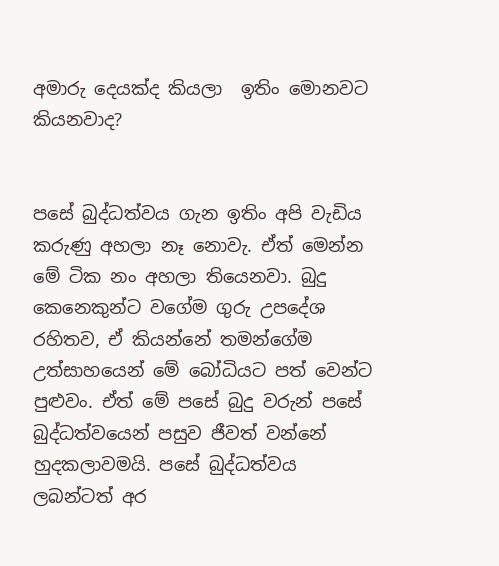අමාරු දෙයක්ද කියලා  ඉතිං මොනවට කියනවාද?


පසේ බුද්ධත්වය ගැන ඉතිං අපි වැඩිය කරුණු අහලා නෑ නොවැ. ඒත් මෙන්න මේ ටික නං අහලා තියෙනවා. බුදු කෙනෙකුන්ට වගේම ගුරු උපදේශ රහිතව, ඒ කියන්නේ තමන්ගේම උත්සාහයෙන් මේ බෝධියට පත් වෙන්ට පුළුවං. ඒත් මේ පසේ බුදු වරුන් පසේ බුද්ධත්වයෙන් පසුව ජීවත් වන්නේ හුදකලාවමයි. පසේ බුද්ධත්වය ලබන්ටත් අර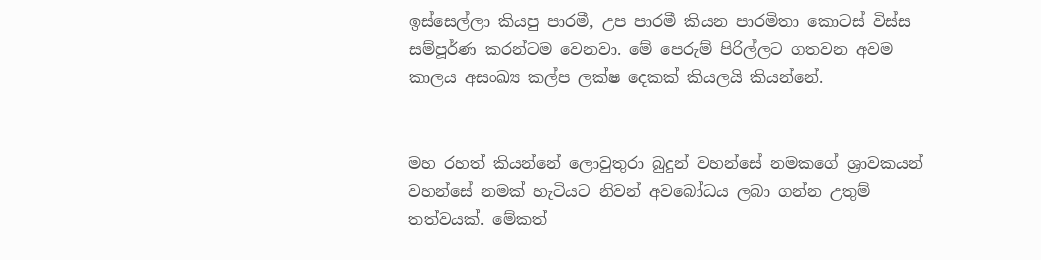ඉස්සෙල්ලා කියපු පාරමී, උප පාරමී කියන පාරමිතා කොටස් විස්ස සම්පූර්ණ කරන්ටම වෙනවා. මේ පෙරුම් පිරිල්ලට ගතවන අවම කාලය අසංඛ්‍ය කල්ප ලක්ෂ දෙකක් කියලයි කියන්නේ.


මහ රහත් කියන්නේ ලොවුතුරා බුදුන් වහන්සේ නමකගේ ශ්‍රාවකයන් වහන්සේ නමක් හැටියට නිවන් අවබෝධය ලබා ගන්න උතුම් තත්වයක්. මේකත්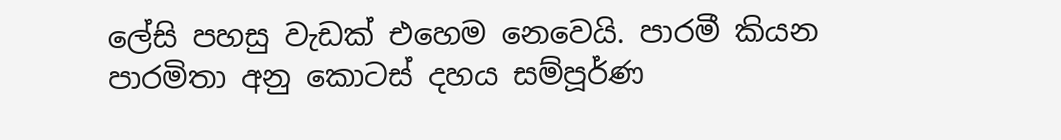ලේසි පහසු වැඩක් එහෙම නෙවෙයි. පාරමී කියන පාරමිතා අනු කොටස් දහය සම්පූර්ණ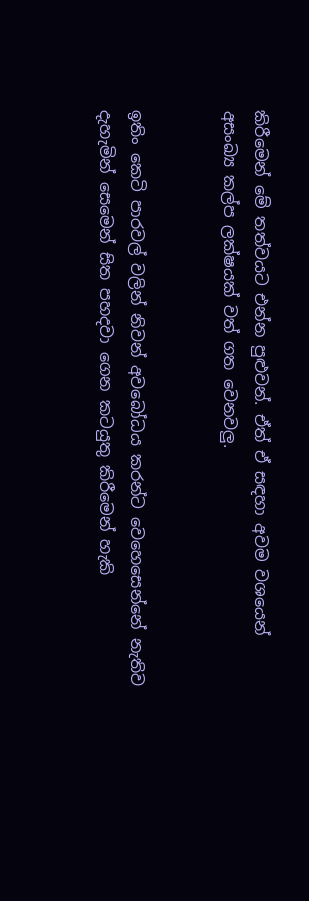කිරීමෙන් මේ තත්වයට එන්න පුළුවන්. ඒත් ඒ සඳහා අවම වශයෙන් අසංඛ්‍ය කල්ප ලක්ෂයක් වත් ගත වෙනවලු.


ඉතිං කෙටි පාරවල් වලින් නිවන් අවබෝධය කරන්ට වෙහෙසෙන්නේ නැතිව දැහැමින් සෙමෙන් සිත පහදවා ගෙන කටයුතු කිරීමෙන් හැකි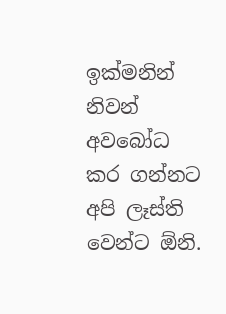ඉක්මනින් නිවන් අවබෝධ කර ගන්නට අපි ලෑස්ති වෙන්ට ඕනි.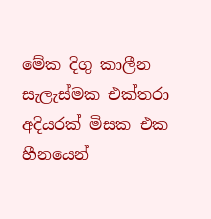මේක දිගු කාලීන සැලැස්මක එක්තරා අදියරක් මිසක එක හීනයෙන්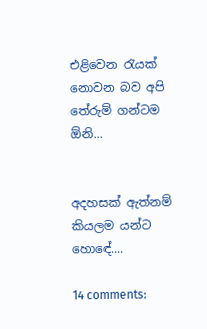එළිවෙන රැයක් නොවන බව අපි තේරුම් ගන්ටම ඕනි...


අදහසක් ඇත්නම් කියලම යන්ට හොඳේ....

14 comments: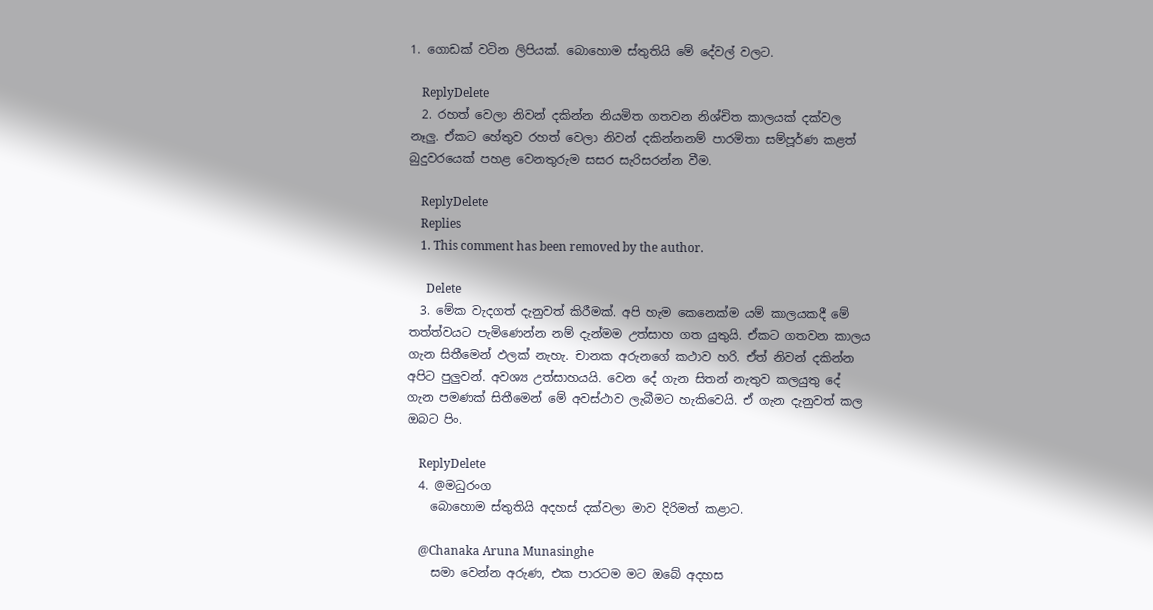1. ගොඩක් වටින ලිපියක්. බොහොම ස්තුතියි මේ දේවල් වලට.

    ReplyDelete
  2. රහත් වෙලා නිවන් දකින්න නියමිත ගතවන නිශ්චිත කාලයක් දක්වල නෑලු. ඒකට හේතුව රහත් වෙලා නිවන් දකින්නනම් පාරමිතා සම්පූර්ණ කළත් බුදුවරයෙක් පහළ වෙනතුරුම සසර සැරිසරන්න වීම.

    ReplyDelete
    Replies
    1. This comment has been removed by the author.

      Delete
  3. මේක වැදගත් දැනුවත් කිරීමක්. අපි හැම කෙනෙක්ම යම් කාලයකදී මේ තත්ත්වයට පැමිණෙන්න නම් දැන්මම උත්සාහ ගත යුතුයි. ඒකට ගතවන කාලය ගැන සිතීමෙන් ඵලක් නැහැ. චානක අරුනගේ කථාව හරි. ඒත් නිවන් දකින්න අපිට පුලුවන්. අවශ්‍ය උත්සාහයයි. වෙන දේ ගැන සිතන් නැතුව කලයුතු දේ ගැන පමණක් සිතීමෙන් මේ අවස්ථාව ලැබීමට හැකිවෙයි. ඒ ගැන දැනුවත් කල ඔබට පිං.

    ReplyDelete
  4. @මධුරංග
    බොහොම ස්තුතියි අදහස් දක්වලා මාව දිරිමත් කළාට.

    @Chanaka Aruna Munasinghe
    සමා වෙන්න අරුණ, එක පාරටම මට ඔබේ අදහස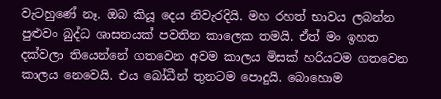වැටහුණේ නෑ. ඔබ කියූ දෙය නිවැරදියි. මහ රහත් භාවය ලබන්න පුළුවං බුද්ධ ශාසනයක් පවතින කාලෙක තමයි. ඒත් මං ඉහත දක්වලා තියෙන්නේ ගතවෙන අවම කාලය මිසක් හරියටම ගතවෙන කාලය නෙවෙයි. එය බෝධීන් තුනටම පොදුයි. බොහොම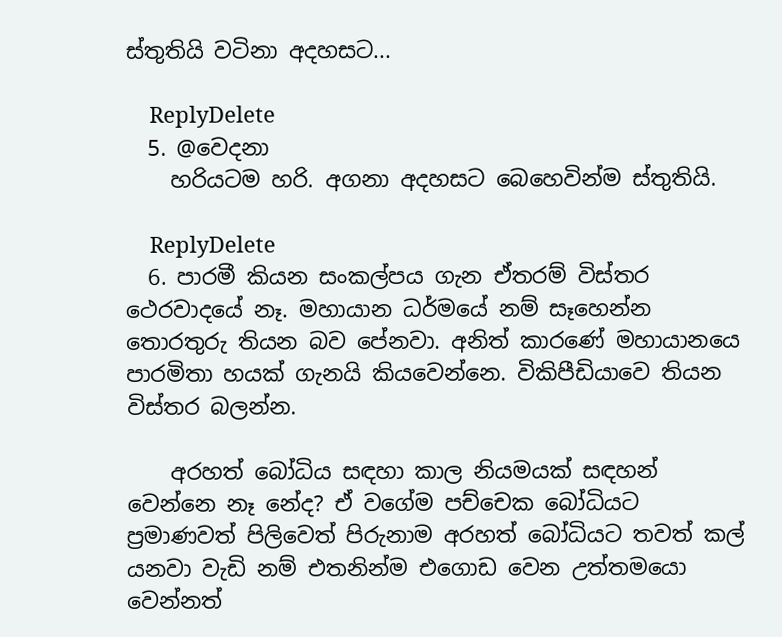ස්තුතියි වටිනා අදහසට...

    ReplyDelete
  5. @වෙදනා
    හරියටම හරි. අගනා අදහසට බෙහෙවින්ම ස්තුතියි.

    ReplyDelete
  6. පාරමී කියන සංකල්පය ගැන ඒතරම් විස්තර ථෙරවාදයේ නෑ. මහායාන ධර්මයේ නම් සෑහෙන්න තොරතුරු තියන බව පේනවා. අනිත් කාරණේ මහායානයෙ පාරමිතා හයක් ගැනයි කියවෙන්නෙ. විකිපීඩියාවෙ තියන විස්තර බලන්න.

    අරහත් බෝධිය සඳහා කාල නියමයක් සඳහන් වෙන්නෙ නෑ නේද? ඒ වගේම පච්චෙක බෝධියට ප්‍රමාණවත් පිලිවෙත් පිරුනාම අරහත් බෝධියට තවත් කල් යනවා වැඩි නම් එතනින්ම එගොඩ වෙන උත්තමයො වෙන්නත්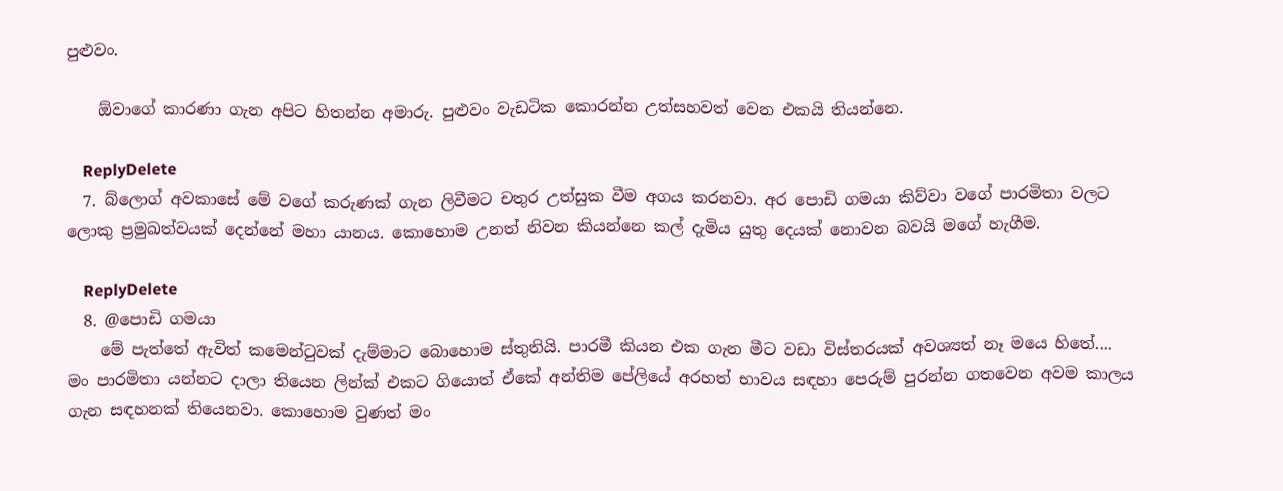පුළුවං.

    ඕවාගේ කාරණා ගැන අපිට හිතන්න අමාරු. පුළුවං වැඩටික කොරන්න උත්සහවත් වෙන එකයි තියන්නෙ.

    ReplyDelete
  7. බ්ලොග් අවකාසේ මේ වගේ කරුණක් ගැන ලිවීමට චතුර උත්සුක වීම අගය කරනවා. අර පොඩි ගමයා කිව්වා වගේ පාරමිතා වලට ලොකු ප්‍රමුඛත්වයක් දෙන්නේ මහා යානය. කොහොම උනත් නිවන කියන්නෙ කල් දැමිය යුතු දෙයක් නොවන බවයි මගේ හැගීම.

    ReplyDelete
  8. @පොඩි ගමයා
    මේ පැත්තේ ඇවිත් කමෙන්ටුවක් දැම්මාට බොහොම ස්තුතියි. පාරමී කියන එක ගැන මීට වඩා විස්තරයක් අවශ්‍යත් නෑ මයෙ හිතේ.... මං පාරමිතා යන්නට දාලා තියෙන ලින්ක් එකට ගියොත් ඒකේ අන්තිම පේලියේ අරහත් භාවය සඳහා පෙරුම් පුරන්න ගතවෙන අවම කාලය ගැන සඳහනක් තියෙනවා. කොහොම වුණත් මං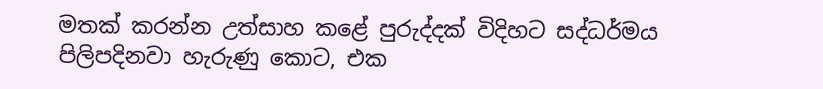මතක් කරන්න උත්සාහ කළේ පුරුද්දක් විදිහට සද්ධර්මය පිලිපදිනවා හැරුණු කොට, එක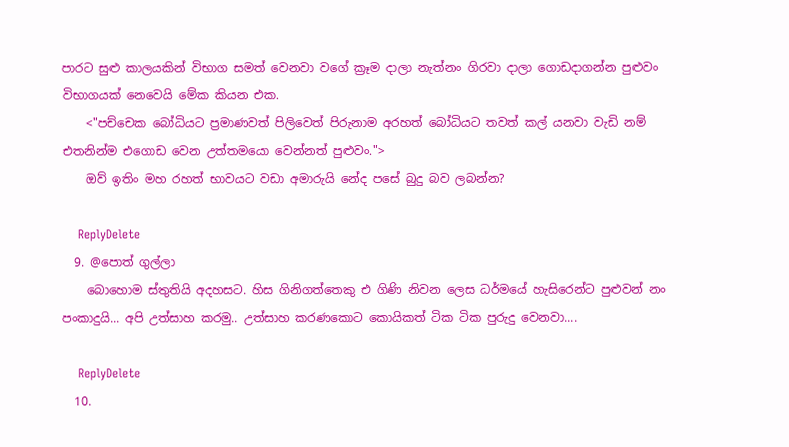පාරට සුළු කාලයකින් විභාග සමත් වෙනවා වගේ ක්‍රෑම දාලා නැත්නං ගිරවා දාලා ගොඩදාගන්න පුළුවං විභාගයක් නෙවෙයි මේක කියන එක.
    <"පච්චෙක බෝධියට ප්‍රමාණවත් පිලිවෙත් පිරුනාම අරහත් බෝධියට තවත් කල් යනවා වැඩි නම් එතනින්ම එගොඩ වෙන උත්තමයො වෙන්නත් පුළුවං.">
    ඔව් ඉතිං මහ රහත් භාවයට වඩා අමාරුයි නේද පසේ බුදු බව ලබන්න?

    ReplyDelete
  9. @පොත් ගුල්ලා
    බොහොම ස්තුතියි අදහසට. හිස ගිනිගත්තෙකු එ ගිණි නිවන ලෙස ධර්මයේ හැසිරෙන්ට පුළුවන් නං පංකාදුයි... අපි උත්සාහ කරමු.. උත්සාහ කරණකොට කොයිකත් ටික ටික පුරුදු වෙනවා....

    ReplyDelete
  10.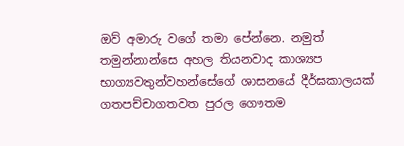ඔව් අමාරු වගේ තමා පේන්නෙ. නමුත් තමුන්නාන්සෙ අහල තියනවාද කාශ්‍යප භාග්‍යවතුන්වහන්සේගේ ශාසනයේ දීර්ඝකාලයක් ගතපච්චාගතවත පුරල ගෞතම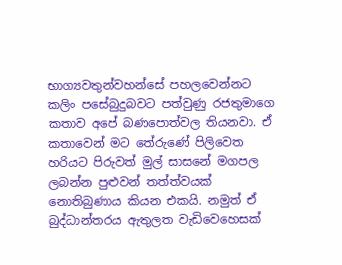භාග්‍යවතුන්වහන්සේ පහලවෙන්නට කලිං පසේබුදුබවට පත්වුණු රජතුමාගෙ කතාව අපේ බණපොත්වල තියනවා. ඒ කතාවෙන් මට තේරුණේ පිලිවෙත හරියට පිරුවත් මුල් සාසනේ මගපල ලබන්න පුළුවන් තත්ත්වයක් නොතිබුණාය කියන එකයි. නමුත් ඒ බුද්ධාන්තරය ඇතුලත වැඩිවෙහෙසක්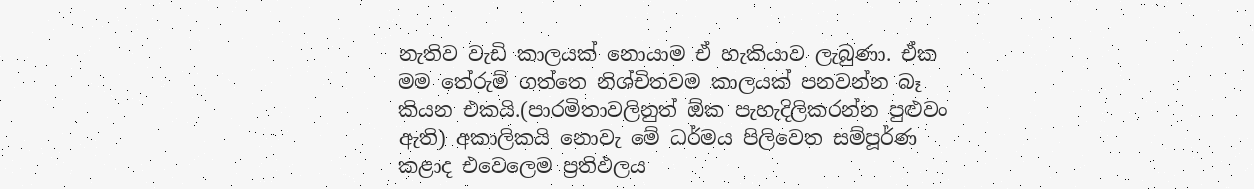නැතිව වැඩි කාලයක් නොයාම ඒ හැකියාව ලැබුණා. ඒක මම තේරුම් ගත්තෙ නිශ්චිතවම කාලයක් පනවන්න බෑ කියන එකයි.(පාරමිතාවලිනුත් ඕක පැහැදිලිකරන්න පුළුවං ඇති) අකාලිකයි නොවැ මේ ධර්මය පිලිවෙත සම්පූර්ණ කළාද එවෙලෙම ප්‍රතිඵලය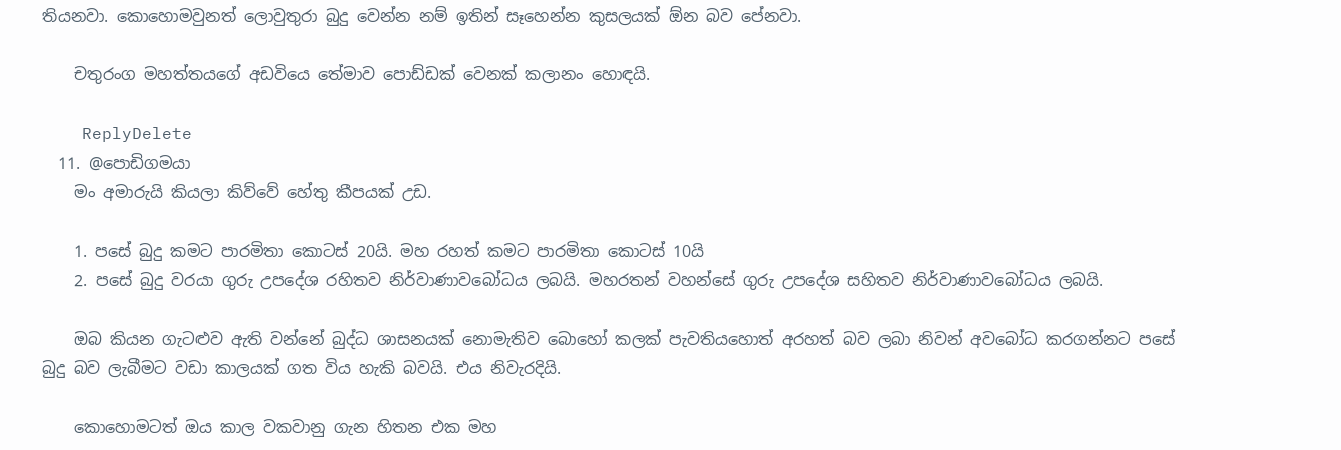තියනවා. කොහොමවුනත් ලොවුතුරා බුදු වෙන්න නම් ඉතින් සෑහෙන්න කුසලයක් ඕන බව පේනවා.

    චතුරංග මහත්තයගේ අඩවියෙ තේමාව පොඩ්ඩක් වෙනක් කලානං හොඳයි.

    ReplyDelete
  11. @පොඩිගමයා
    මං අමාරුයි කියලා කිව්වේ හේතු කීපයක් උඩ.

    1. පසේ බුදු කමට පාරමිතා කොටස් 20යි. මහ රහත් කමට පාරමිතා කොටස් 10යි
    2. පසේ බුදු වරයා ගුරු උපදේශ රහිතව නිර්වාණාවබෝධය ලබයි. මහරතන් වහන්සේ ගුරු උපදේශ සහිතව නිර්වාණාවබෝධය ලබයි.

    ඔබ කියන ගැටළුව ඇති වන්නේ බුද්ධ ශාසනයක් නොමැතිව බොහෝ කලක් පැවතියහොත් අරහත් බව ලබා නිවන් අවබෝධ කරගන්නට පසේ බුදු බව ලැබීමට වඩා කාලයක් ගත විය හැකි බවයි. එය නිවැරදියි.

    කොහොමටත් ඔය කාල වකවානු ගැන හිතන එක මහ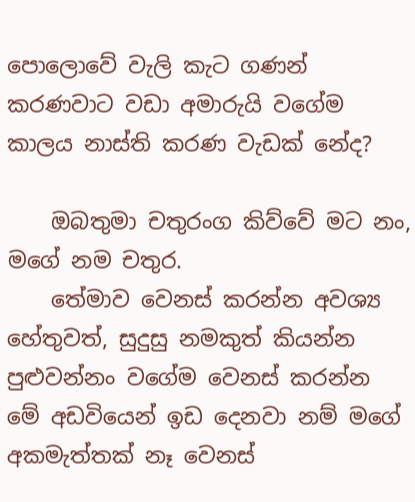පොලොවේ වැලි කැට ගණන් කරණවාට වඩා අමාරුයි වගේම කාලය නාස්ති කරණ වැඩක් නේද?

    ඔබතුමා චතුරංග කිව්වේ මට නං, මගේ නම චතුර.
    තේමාව වෙනස් කරන්න අවශ්‍ය හේතුවත්, සුදුසු නමකුත් කියන්න පුළුවන්නං වගේම වෙනස් කරන්න මේ අඩවියෙන් ඉඩ දෙනවා නම් මගේ අකමැත්තක් නෑ වෙනස්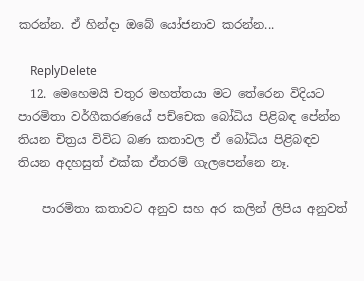කරන්න. ඒ හින්දා ඔබේ යෝජනාව කරන්න...

    ReplyDelete
  12. මෙහෙමයි චතුර මහත්තයා මට තේරෙන විදියට පාරමිතා වර්ගීකරණයේ පච්චෙක බෝධිය පිළිබඳ පේන්න තියන චිත්‍රය විවිධ බණ කතාවල ඒ බෝධිය පිළිබඳව තියන අදහසුත් එක්ක ඒතරම් ගැලපෙන්නෙ නෑ.

    පාරමිතා කතාවට අනුව සහ අර කලින් ලිපිය අනුවත්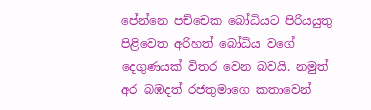පේන්නෙ පච්චෙක බෝධියට පිරියයුතු පිළිවෙත අරිහත් බෝධිය වගේ දෙගුණයක් විතර වෙන බවයි. නමුත් අර බඹදත් රජතුමාගෙ කතාවෙන්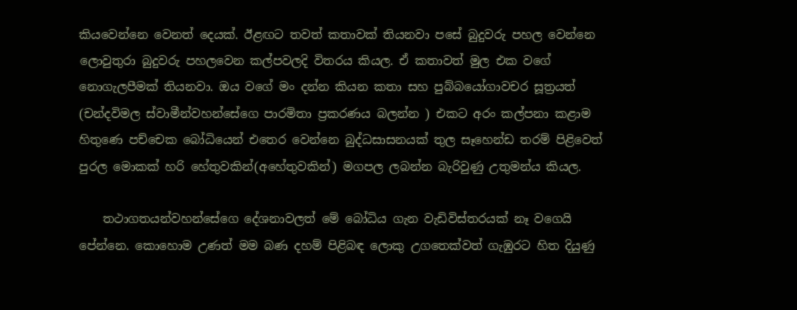කියවෙන්නෙ වෙනත් දෙයක්. ඊළඟට තවත් කතාවක් තියනවා පසේ බුදුවරු පහල වෙන්නෙ ලොවුතුරා බුදුවරු පහලවෙන කල්පවලදි විතරය කියල. ඒ කතාවත් මුල එක වගේ නොගැලපීමක් තියනවා. ඔය වගේ මං දන්න කියන කතා සහ පුබ්බයෝගාවචර සූත්‍රයත් (චන්දවිමල ස්වාමීන්වහන්සේගෙ පාරමිතා ප්‍රකරණය බලන්න ) එකට අරං කල්පනා කළාම හිතුණෙ පච්චෙක බෝධියෙන් එතෙර වෙන්නෙ බුද්ධසාසනයක් තුල සෑහෙන්ඩ තරම් පිළිවෙත් පුරල මොකක් හරි හේතුවකින්(අහේතුවකින්) මගපල ලබන්න බැරිවුණු උතුමන්ය කියල.

    තථාගතයන්වහන්සේගෙ දේශනාවලත් මේ බෝධිය ගැන වැඩිවිස්තරයක් නෑ වගෙයි පේන්නෙ. කොහොම උණත් මම බණ දහම් පිළිබඳ ලොකු උගතෙක්වත් ගැඹුරට හිත දියුණු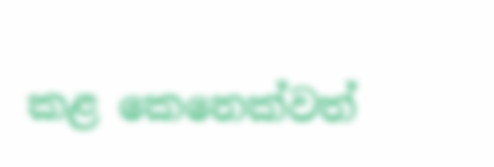කළ කෙනෙක්වත්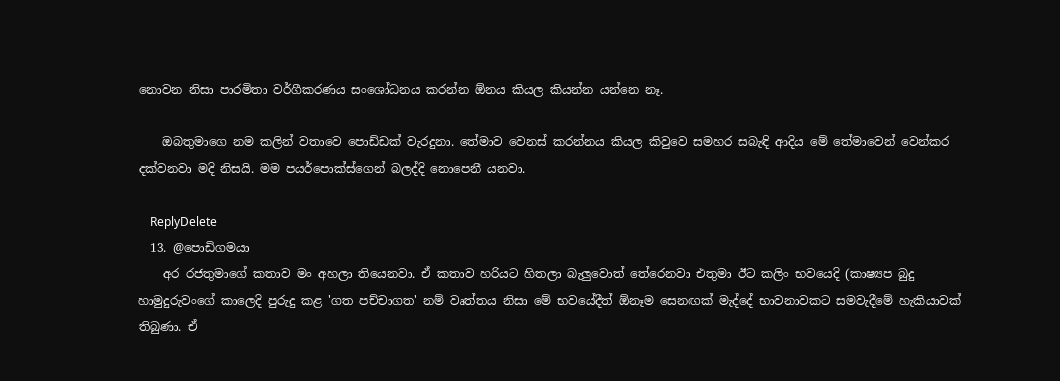නොවන නිසා පාරමිතා වර්ගීකරණය සංශෝධනය කරන්න ඕනය කියල කියන්න යන්නෙ නෑ.

    ඔබතුමාගෙ නම කලින් වතාවෙ පොඩ්ඩක් වැරදුනා. තේමාව වෙනස් කරන්නය කියල කිවුවෙ සමහර සබැඳි ආදිය මේ තේමාවෙන් වෙන්කර දක්වනවා මදි නිසයි. මම පයර්පොක්ස්ගෙන් බලද්දි නොපෙනී යනවා.

    ReplyDelete
  13. @පොඩිගමයා
    අර රජතුමාගේ කතාව මං අහලා තියෙනවා. ඒ කතාව හරියට හිතලා බැලුවොත් තේරෙනවා එතුමා ඊට කලිං භවයෙදි (කාෂ්‍යප බුදු හාමුදුරුවංගේ කාලෙදි පුරුදු කළ 'ගත පච්චාගත' නම් වෘත්තය නිසා මේ භවයේදීත් ඕනෑම සෙනඟක් මැද්දේ භාවනාවකට සමවැදීමේ හැකියාවක් තිබුණා. ඒ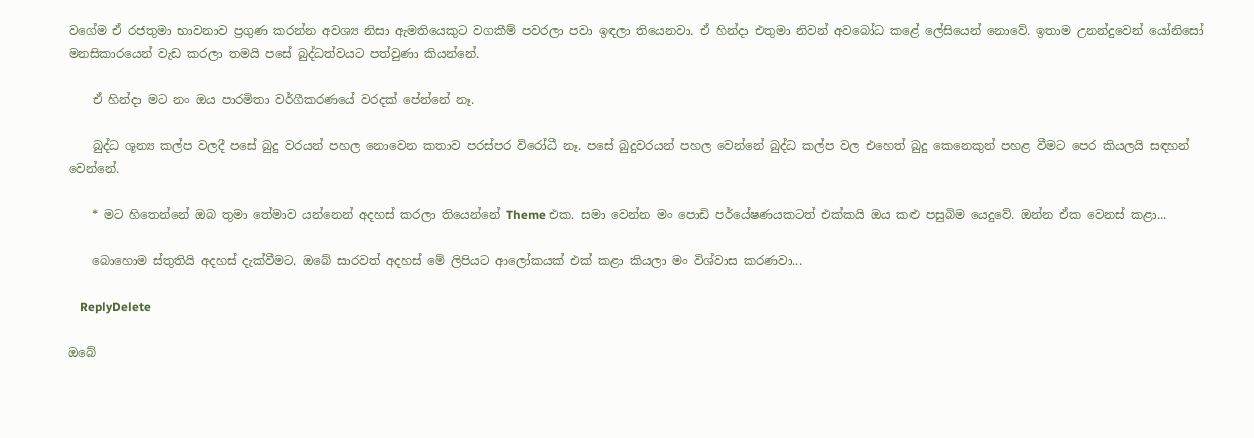වගේම ඒ රජතුමා භාවනාව ප්‍රගුණ කරන්න අවශ්‍ය නිසා ඇමතියෙකුට වගකීම් පවරලා පවා ඉඳලා තියෙනවා. ඒ හින්දා එතුමා නිවන් අවබෝධ කළේ ලේසියෙන් නොවේ. ඉතාම උනන්දුවෙන් යෝනිසෝ මනසිකාරයෙන් වැඩ කරලා තමයි පසේ බුද්ධත්වයට පත්වුණා කියන්නේ.

    ඒ හින්දා මට නං ඔය පාරමිතා වර්ගීකරණයේ වරදක් පේන්නේ නෑ.

    බුද්ධ ශූන්‍ය කල්ප වලදී පසේ බුදු වරයන් පහල නොවෙන කතාව පරස්පර විරෝධී නෑ. පසේ බුදුවරයන් පහල වෙන්නේ බුද්ධ කල්ප වල එහෙත් බුදු කෙනෙකුන් පහළ වීමට පෙර කියලයි සඳහන් වෙන්නේ.

    * මට හිතෙන්නේ ඔබ තුමා තේමාව යන්නෙන් අදහස් කරලා තියෙන්නේ Theme එක. සමා වෙන්න මං පොඩි පර්යේෂණයකටත් එක්කයි ඔය කළු පසුබිම යෙදුවේ. ඔන්න ඒක වෙනස් කළා...

    බොහොම ස්තුතියි අදහස් දැක්වීමට. ඔබේ සාරවත් අදහස් මේ ලිපියට ආලෝකයක් එක් කළා කියලා මං විශ්වාස කරණවා...

    ReplyDelete

ඔබේ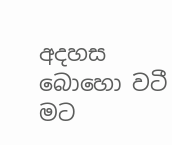අදහස බොහො වටී මට